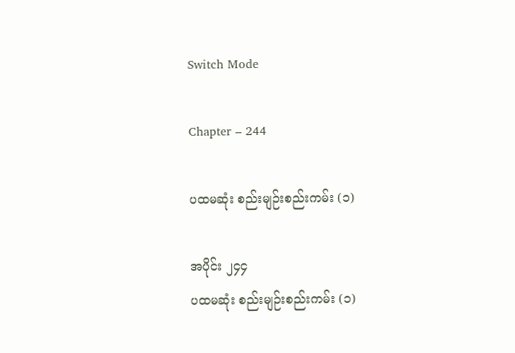Switch Mode

Chapter – 244

ပထမဆုံး စည်းမျဉ်းစည်းကမ်း (၁)

အပိုင်း ၂၄၄
ပထမဆုံး စည်းမျဉ်းစည်းကမ်း (၁)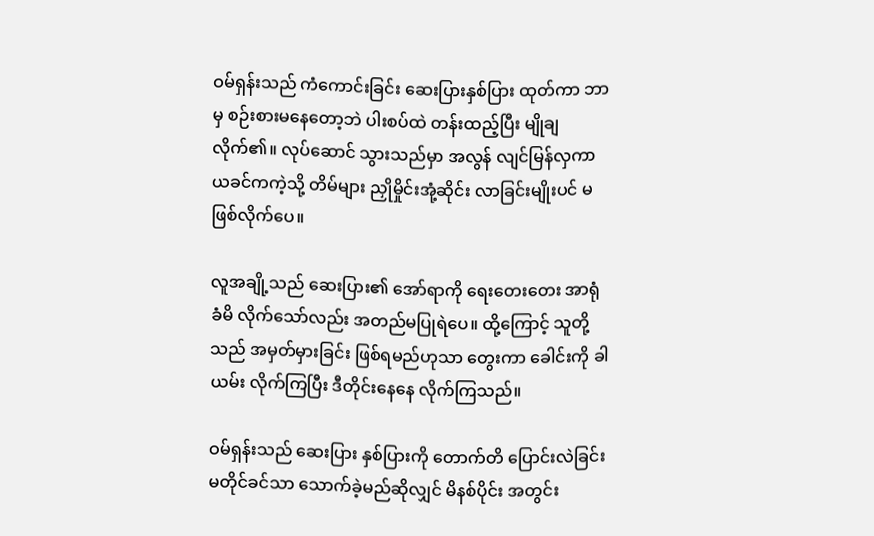ဝမ်ရှန်းသည် ကံကောင်းခြင်း ဆေးပြားနှစ်ပြား ထုတ်ကာ ဘာမှ စဉ်းစားမနေတော့ဘဲ ပါးစပ်ထဲ တန်းထည့်ပြီး မျိုချလိုက်၏။ လုပ်ဆောင် သွားသည်မှာ အလွန် လျင်မြန်လှကာ ယခင်ကကဲ့သို့ တိမ်များ ညှိုမှိုင်းအုံ့ဆိုင်း လာခြင်းမျိုးပင် မဖြစ်လိုက်ပေ။

လူအချို့သည် ဆေးပြား၏ အော်ရာကို ရေးတေးတေး အာရုံခံမိ လိုက်သော်လည်း အတည်မပြုရဲပေ။ ထို့ကြောင့် သူတို့သည် အမှတ်မှားခြင်း ဖြစ်ရမည်ဟုသာ တွေးကာ ခေါင်းကို ခါယမ်း လိုက်ကြပြီး ဒီတိုင်းနေနေ လိုက်ကြသည်။

ဝမ်ရှန်းသည် ဆေးပြား နှစ်ပြားကို တောက်တိ ပြောင်းလဲခြင်း မတိုင်ခင်သာ သောက်ခဲ့မည်ဆိုလျှင် မိနစ်ပိုင်း အတွင်း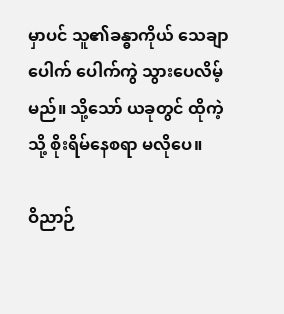မှာပင် သူ၏ခန္ဓာကိုယ် သေချာပေါက် ပေါက်ကွဲ သွားပေလိမ့်မည်။ သို့သော် ယခုတွင် ထိုကဲ့သို့ စိုးရိမ်နေစရာ မလိုပေ။

ဝိညာဉ်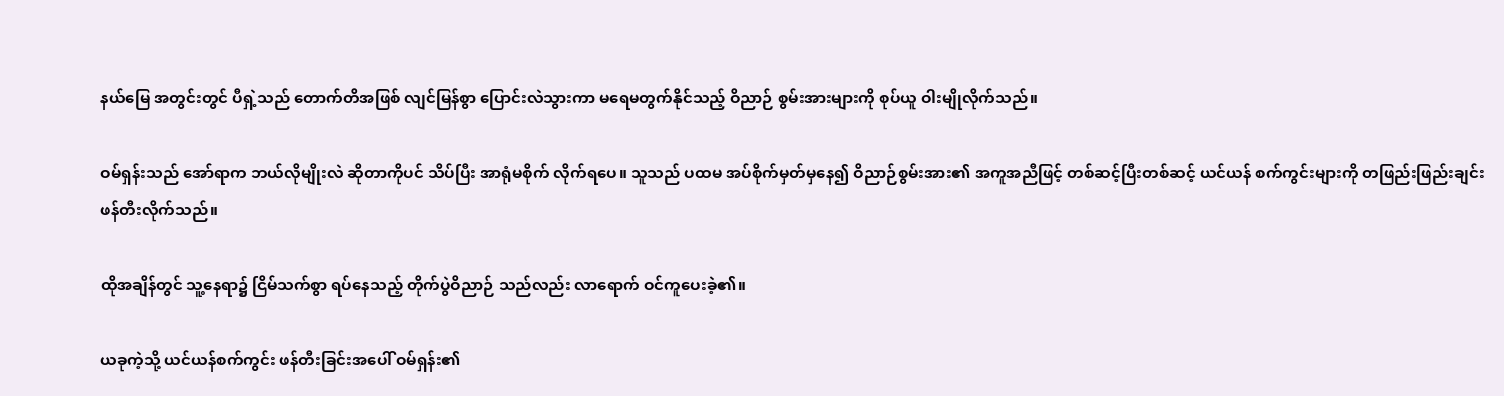နယ်မြေ အတွင်းတွင် ပီရှဲ့သည် တောက်တိအဖြစ် လျင်မြန်စွာ ပြောင်းလဲသွားကာ မရေမတွက်နိုင်သည့် ဝိညာဉ် စွမ်းအားများကို စုပ်ယူ ဝါးမျိုလိုက်သည်။

ဝမ်ရှန်းသည် အော်ရာက ဘယ်လိုမျိုးလဲ ဆိုတာကိုပင် သိပ်ပြီး အာရုံမစိုက် လိုက်ရပေ။ သူသည် ပထမ အပ်စိုက်မှတ်မှနေ၍ ဝိညာဉ်စွမ်းအား၏ အကူအညီဖြင့် တစ်ဆင့်ပြီးတစ်ဆင့် ယင်ယန် စက်ကွင်းများကို တဖြည်းဖြည်းချင်း ဖန်တီးလိုက်သည်။

ထိုအချိန်တွင် သူ့နေရာ၌ ငြိမ်သက်စွာ ရပ်နေသည့် တိုက်ပွဲဝိညာဉ် သည်လည်း လာရောက် ဝင်ကူပေးခဲ့၏။

ယခုကဲ့သို့ ယင်ယန်စက်ကွင်း ဖန်တီးခြင်းအပေါ် ဝမ်ရှန်း၏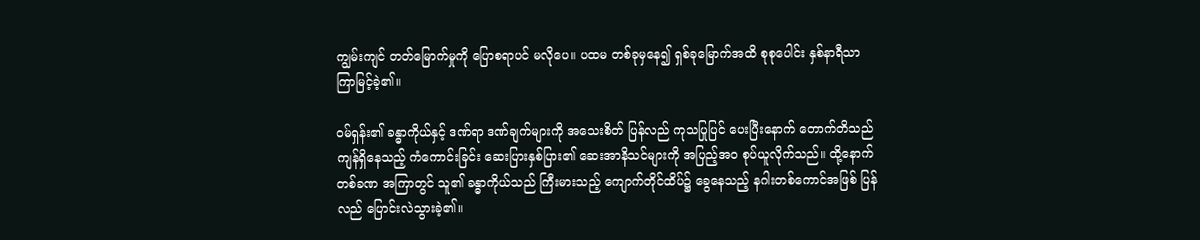ကျွမ်းကျင် တတ်မြောက်မှုကို ပြောစရာပင် မလိုပေ။ ပထမ တစ်ခုမှနေ၍ ရှစ်ခုမြောက်အထိ စုစုပေါင်း နှစ်နာရီသာ ကြာမြင့်ခဲ့၏။

ဝမ်ရှန်း၏ ခန္ဓာကိုယ်နှင့် ဒဏ်ရာ ဒဏ်ချက်များကို အသေးစိတ် ပြန်လည် ကုသပြုပြင် ပေးပြီးနောက် တောက်တိသည် ကျန်ရှိနေသည့် ကံကောင်းခြင်း ဆေးပြားနှစ်ပြား၏ ဆေးအာနိသင်များကို အပြည့်အဝ စုပ်ယူလိုက်သည်။ ထို့နောက် တစ်ခဏ အကြာတွင် သူ၏ ခန္ဓာကိုယ်သည် ကြီးမားသည့် ကျောက်တိုင်ထိပ်၌ ခွေနေသည့် နဂါးတစ်ကောင်အဖြစ် ပြန်လည် ပြောင်းလဲသွားခဲ့၏။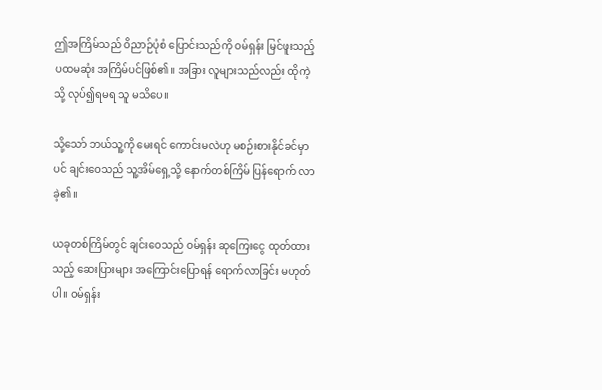ဤအကြိမ်သည် ဝိညာဉ်ပုံစံ ပြောင်းသည်ကို ဝမ်ရှန်း မြင်ဖူးသည့် ပထမဆုံး အကြိမ်ပင်ဖြစ်၏။ အခြား လူများသည်လည်း ထိုကဲ့သို့ လုပ်၍ရမရ သူ မသိပေ။

သို့သော် ဘယ်သူ့ကို မေးရင် ကောင်းမလဲဟု မစဉ်းစားနိုင်ခင်မှာပင် ချင်းဝေသည် သူ့အိမ်ရှေ့သို့ နောက်တစ်ကြိမ် ပြန်ရောက် လာခဲ့၏။

ယခုတစ်ကြိမ်တွင် ချင်းဝေသည် ဝမ်ရှန်း ဆုကြေးငွေ ထုတ်ထားသည့် ဆေးပြားများ အကြောင်းပြောရန် ရောက်လာခြင်း မဟုတ်ပါ။ ဝမ်ရှန်း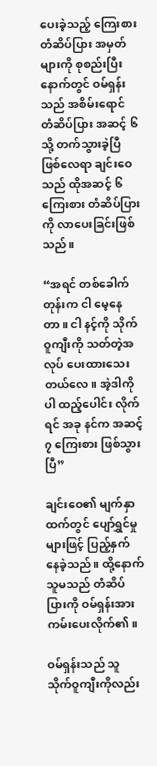ပေးခဲ့သည့် ကြေးစားတံဆိပ်ပြား အမှတ်များကို စုစည်းပြီး နောက်တွင် ဝမ်ရှန်းသည် အစိမ်းရောင် တံဆိပ်ပြား အဆင့် ၆ သို့ တက်သွားခဲ့ပြီ ဖြစ်လေရာ ချင်းဝေသည် ထိုအဆင့် ၆ ကြေးစား တံဆိပ်ပြားကို လာပေးခြင်းဖြစ်သည်။

“အရင် တစ်ခေါက်တုန်းက ငါ မေ့နေတာ။ ငါ နင့်ကို သိုက်ဝူကျီးကို သတ်တဲ့အလုပ် ပေးထားသေးတယ်လေ။ အဲ့ဒါကိုပါ ထည့်ပေါင်း လိုက်ရင် အခု နင်က အဆင့် ၇ ကြေးစား ဖြစ်သွားပြီ”

ချင်းဝေ၏ မျက်နှာထက်တွင် ပျော်ရွှင်မှုများဖြင့် ပြည့်နှက် နေခဲ့သည်။ ထို့နောက် သူမသည် တံဆိပ်ပြားကို ဝမ်ရှန်းအား ကမ်းပေးလိုက်၏။

ဝမ်ရှန်းသည် သူ သိုက်ဝူကျီးကိုလည်း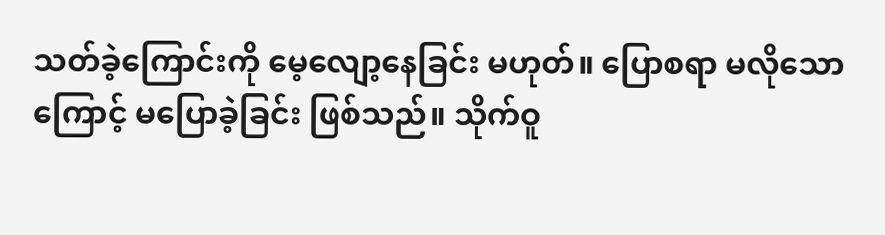သတ်ခဲ့ကြောင်းကို မေ့လျော့နေခြင်း မဟုတ်။ ပြောစရာ မလိုသောကြောင့် မပြောခဲ့ခြင်း ဖြစ်သည်။ သိုက်ဝူ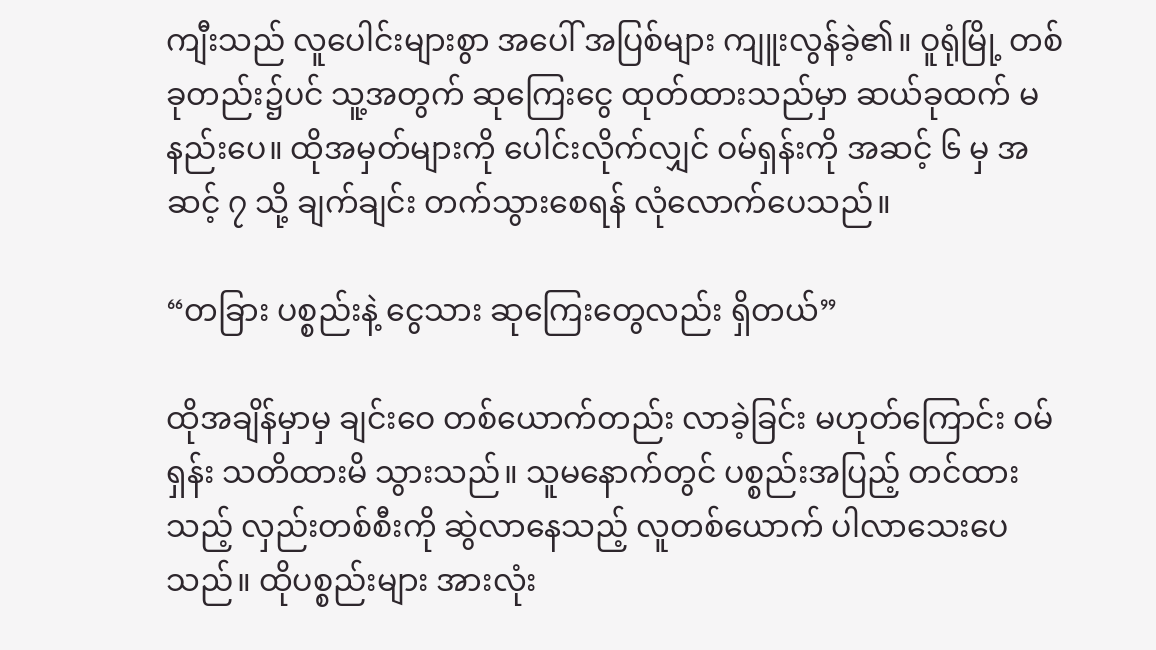ကျီးသည် လူပေါင်းများစွာ အပေါ် အပြစ်များ ကျူးလွန်ခဲ့၏။ ဝူရုံမြို့ တစ်ခုတည်း၌ပင် သူ့အတွက် ဆုကြေးငွေ ထုတ်ထားသည်မှာ ဆယ်ခုထက် မနည်းပေ။ ထိုအမှတ်များကို ပေါင်းလိုက်လျှင် ဝမ်ရှန်းကို အဆင့် ၆ မှ အဆင့် ၇ သို့ ချက်ချင်း တက်သွားစေရန် လုံလောက်ပေသည်။

“တခြား ပစ္စည်းနဲ့ ငွေသား ဆုကြေးတွေလည်း ရှိတယ်”

ထိုအချိန်မှာမှ ချင်းဝေ တစ်ယောက်တည်း လာခဲ့ခြင်း မဟုတ်ကြောင်း ဝမ်ရှန်း သတိထားမိ သွားသည်။ သူမနောက်တွင် ပစ္စည်းအပြည့် တင်ထားသည့် လှည်းတစ်စီးကို ဆွဲလာနေသည့် လူတစ်ယောက် ပါလာသေးပေသည်။ ထိုပစ္စည်းများ အားလုံး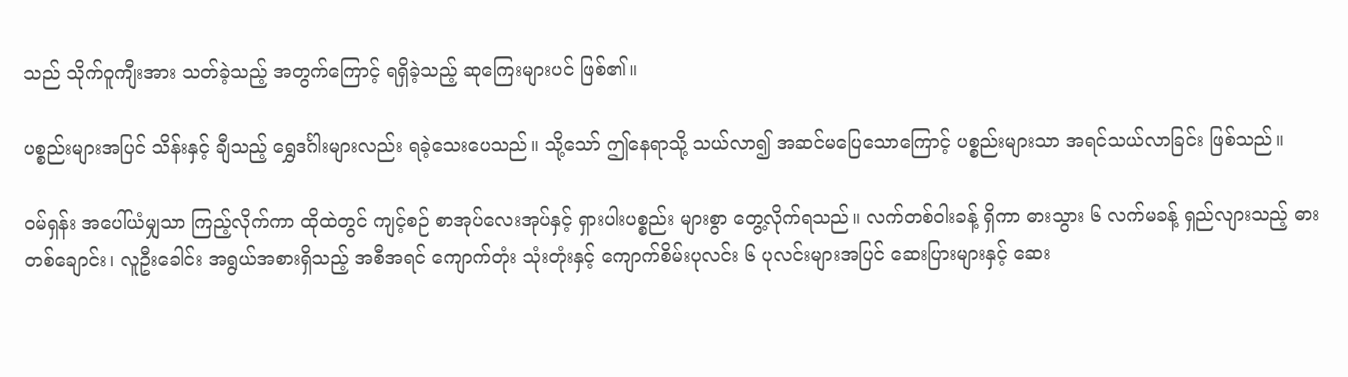သည် သိုက်ဝူကျီးအား သတ်ခဲ့သည့် အတွက်ကြောင့် ရရှိခဲ့သည့် ဆုကြေးများပင် ဖြစ်၏။

ပစ္စည်းများအပြင် သိန်းနှင့် ချီသည့် ရွှေဒင်္ဂါးများလည်း ရခဲ့သေးပေသည်။ သို့သော် ဤနေရာသို့ သယ်လာ၍ အဆင်မပြေသောကြောင့် ပစ္စည်းများသာ အရင်သယ်လာခြင်း ဖြစ်သည်။

ဝမ်ရှန်း အပေါ်ယံမျှသာ ကြည့်လိုက်ကာ ထိုထဲတွင် ကျင့်စဉ် စာအုပ်လေးအုပ်နှင့် ရှားပါးပစ္စည်း များစွာ တွေ့လိုက်ရသည်။ လက်တစ်ဝါးခန့် ရှိကာ ဓားသွား ၆ လက်မခန့် ရှည်လျားသည့် ဓားတစ်ချောင်း၊ လူဦးခေါင်း အရွယ်အစားရှိသည့် အစီအရင် ကျောက်တုံး သုံးတုံးနှင့် ကျောက်စိမ်းပုလင်း ၆ ပုလင်းများအပြင် ဆေးပြားများနှင့် ဆေး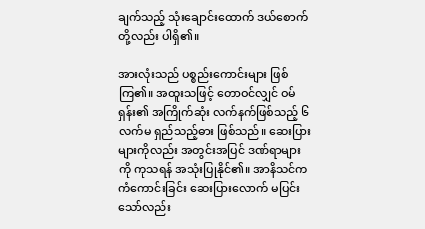ချက်သည့် သုံးချောင်းထောက် ဒယ်စောက်တို့လည်း ပါရှိ၏။

အားလုံးသည် ပစ္စည်းကောင်းများ ဖြစ်ကြ၏။ အထူးသဖြင့် တောဝင်လျှင် ဝမ်ရှန်း၏ အကြိုက်ဆုံး လက်နက်ဖြစ်သည့် ၆ လက်မ ရှည်သည့်ဓား ဖြစ်သည်။ ဆေးပြားများကိုလည်း အတွင်းအပြင် ဒဏ်ရာများကို ကုသရန် အသုံးပြုနိုင်၏။ အာနိသင်က ကံကောင်းခြင်း ဆေးပြားလောက် မပြင်းသော်လည်း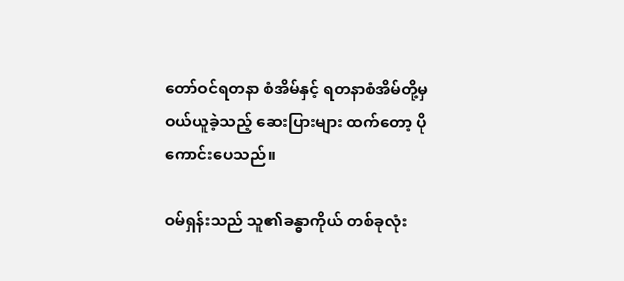တော်ဝင်ရတနာ စံအိမ်နှင့် ရတနာစံအိမ်တို့မှ ဝယ်ယူခဲ့သည့် ဆေးပြားများ ထက်တော့ ပိုကောင်းပေသည်။

ဝမ်ရှန်းသည် သူ၏ခန္ဓာကိုယ် တစ်ခုလုံး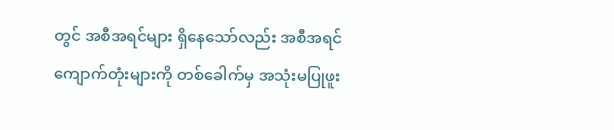တွင် အစီအရင်များ ရှိနေသော်လည်း အစီအရင် ကျောက်တုံးများကို တစ်ခေါက်မှ အသုံးမပြုဖူး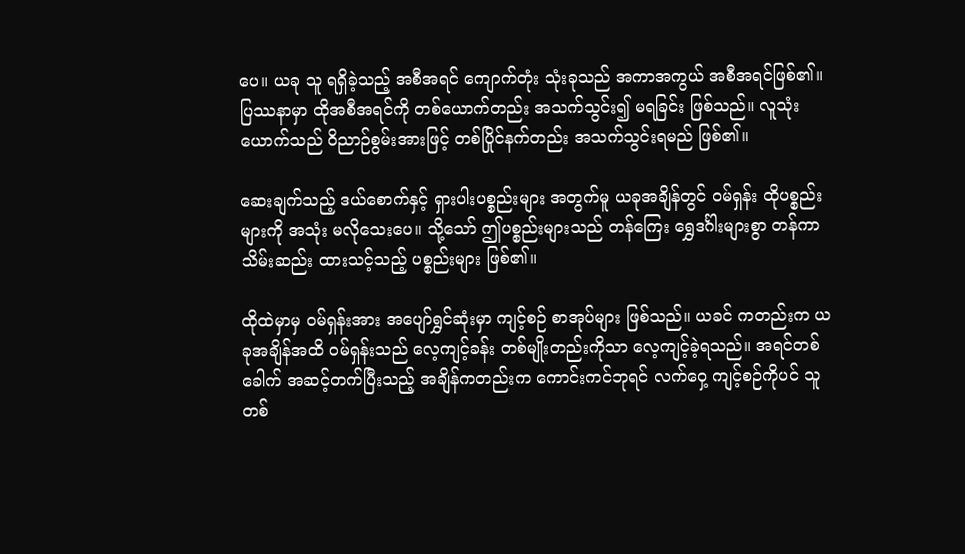ပေ။ ယခု သူ ရရှိခဲ့သည့် အစီအရင် ကျောက်တုံး သုံးခုသည် အကာအကွယ် အစီအရင်ဖြစ်၏။ ပြဿနာမှာ ထိုအစီအရင်ကို တစ်ယောက်တည်း အသက်သွင်း၍ မရခြင်း ဖြစ်သည်။ လူသုံးယောက်သည် ဝိညာဉ်စွမ်းအားဖြင့် တစ်ပြိုင်နက်တည်း အသက်သွင်းရမည် ဖြစ်၏။

ဆေးချက်သည့် ဒယ်စောက်နှင့် ရှားပါးပစ္စည်းများ အတွက်မူ ယခုအချိန်တွင် ဝမ်ရှန်း ထိုပစ္စည်းများကို အသုံး မလိုသေးပေ။ သို့သော် ဤပစ္စည်းများသည် တန်ကြေး ရွှေဒင်္ဂါးများစွာ တန်ကာ သိမ်းဆည်း ထားသင့်သည့် ပစ္စည်းများ ဖြစ်၏။

ထိုထဲမှာမှ ဝမ်ရှန်းအား အပျော်ရွှင်ဆုံးမှာ ကျင့်စဉ် စာအုပ်များ ဖြစ်သည်။ ယခင် ကတည်းက ယခုအချိန်အထိ ဝမ်ရှန်းသည် လေ့ကျင့်ခန်း တစ်မျိုးတည်းကိုသာ လေ့ကျင့်ခဲ့ရသည်။ အရင်တစ်ခေါက် အဆင့်တက်ပြီးသည့် အချိန်ကတည်းက ကောင်းကင်ဘုရင် လက်ဝှေ့ ကျင့်စဉ်ကိုပင် သူ တစ်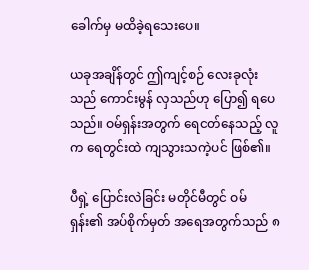ခေါက်မှ မထိခဲ့ရသေးပေ။

ယခုအချိန်တွင် ဤကျင့်စဉ် လေးခုလုံးသည် ကောင်းမွန် လှသည်ဟု ပြော၍ ရပေသည်။ ဝမ်ရှန်းအတွက် ရေငတ်နေသည့် လူက ရေတွင်းထဲ ကျသွားသကဲ့ပင် ဖြစ်၏။

ပီရှဲ့ ပြောင်းလဲခြင်း မတိုင်မီတွင် ဝမ်ရှန်း၏ အပ်စိုက်မှတ် အရေအတွက်သည် ၈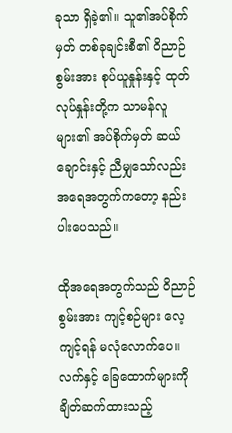ခုသာ ရှိခဲ့၏။ သူ၏အပ်စိုက်မှတ် တစ်ခုချင်းစီ၏ ဝိညာဉ်စွမ်းအား စုပ်ယူနှုန်းနှင့် ထုတ်လုပ်နှုန်းတို့က သာမန်လူများ၏ အပ်စိုက်မှတ် ဆယ်ချောင်းနှင့် ညီမျှသော်လည်း အရေအတွက်ကတော့ နည်းပါးပေသည်။

ထိုအရေအတွက်သည် ဝိညာဉ်စွမ်းအား ကျင့်စဉ်များ လေ့ကျင့်ရန် မလုံလောက်ပေ။ လက်နှင့် ခြေထောက်များကို ချိတ်ဆက်ထားသည့်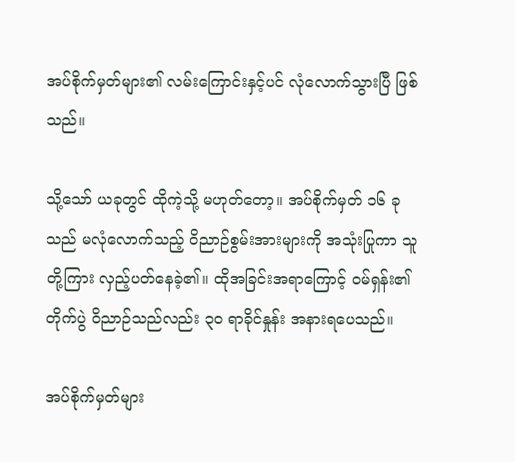အပ်စိုက်မှတ်များ၏ လမ်းကြောင်းနှင့်ပင် လုံလောက်သွားပြီ ဖြစ်သည်။

သို့သော် ယခုတွင် ထိုကဲ့သို့ မဟုတ်တော့။ အပ်စိုက်မှတ် ၁၆ ခုသည် မလုံလောက်သည့် ဝိညာဉ်စွမ်းအားများကို အသုံးပြုကာ သူတို့ကြား လှည့်ပတ်နေခဲ့၏။ ထိုအခြင်းအရာကြောင့် ဝမ်ရှန်း၏ တိုက်ပွဲ ဝိညာဉ်သည်လည်း ၃၀ ရာခိုင်နှုန်း အနားရပေသည်။

အပ်စိုက်မှတ်များ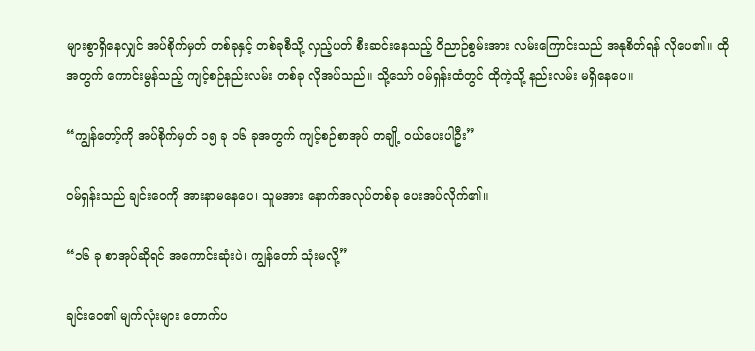များစွာရှိနေလျှင် အပ်စိုက်မှတ် တစ်ခုနှင့် တစ်ခုစီသို့ လှည့်ပတ် စီးဆင်းနေသည့် ဝိညာဉ်စွမ်းအား လမ်းကြောင်းသည် အနုစိတ်ရန် လိုပေ၏။ ထိုအတွက် ကောင်းမွန်သည့် ကျင့်စဉ်နည်းလမ်း တစ်ခု လိုအပ်သည်။ သို့သော် ဝမ်ရှန်းထံတွင် ထိုကဲ့သို့ နည်းလမ်း မရှိနေပေ။

“ကျွန်တော့်ကို အပ်စိုက်မှတ် ၁၅ ခု ၁၆ ခုအတွက် ကျင့်စဉ်စာအုပ် တချို့ ဝယ်ပေးပါဦး”

ဝမ်ရှန်းသည် ချင်းဝေကို အားနာမနေပေ၊ သူမအား နောက်အလုပ်တစ်ခု ပေးအပ်လိုက်၏။

“၁၆ ခု စာအုပ်ဆိုရင် အကောင်းဆုံးပဲ၊ ကျွန်တော် သုံးမလို့”

ချင်းဝေ၏ မျက်လုံးများ တောက်ပ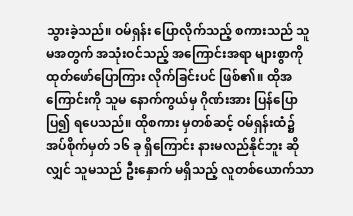သွားခဲ့သည်။ ဝမ်ရှန်း ပြောလိုက်သည့် စကားသည် သူမအတွက် အသုံးဝင်သည့် အကြောင်းအရာ များစွာကို ထုတ်ဖော်ပြောကြား လိုက်ခြင်းပင် ဖြစ်၏။ ထိုအကြောင်းကို သူမ နောက်ကွယ်မှ ဂိုဏ်းအား ပြန်ပြောပြ၍ ရပေသည်။ ထိုစကား မှတစ်ဆင့် ဝမ်ရှန်းထံ၌ အပ်စိုက်မှတ် ၁၆ ခု ရှိကြောင်း နားမလည်နိုင်ဘူး ဆိုလျှင် သူမသည် ဦးနှောက် မရှိသည့် လူတစ်ယောက်သာ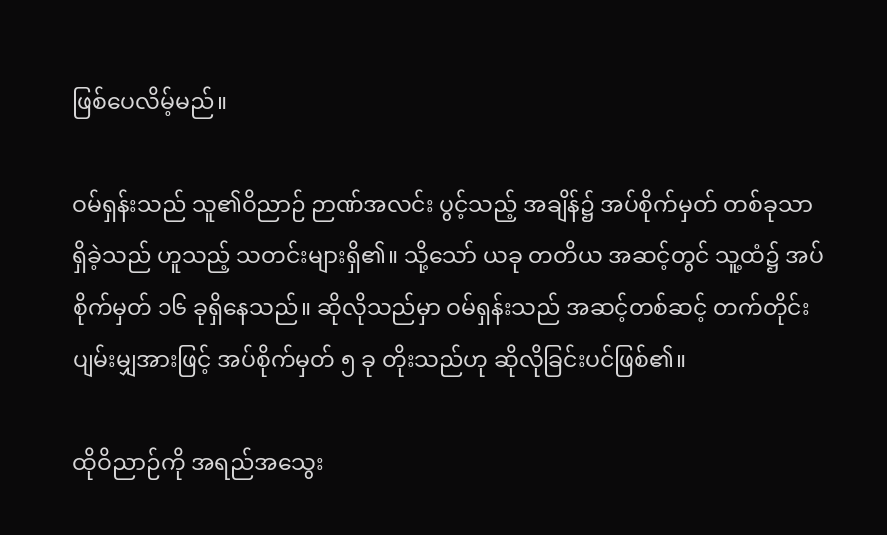ဖြစ်ပေလိမ့်မည်။

ဝမ်ရှန်းသည် သူ၏ဝိညာဉ် ဉာဏ်အလင်း ပွင့်သည့် အချိန်၌ အပ်စိုက်မှတ် တစ်ခုသာ ရှိခဲ့သည် ဟူသည့် သတင်းများရှိ၏။ သို့သော် ယခု တတိယ အဆင့်တွင် သူ့ထံ၌ အပ်စိုက်မှတ် ၁၆ ခုရှိနေသည်။ ဆိုလိုသည်မှာ ဝမ်ရှန်းသည် အဆင့်တစ်ဆင့် တက်တိုင်း ပျမ်းမျှအားဖြင့် အပ်စိုက်မှတ် ၅ ခု တိုးသည်ဟု ဆိုလိုခြင်းပင်ဖြစ်၏။

ထိုဝိညာဉ်ကို အရည်အသွေး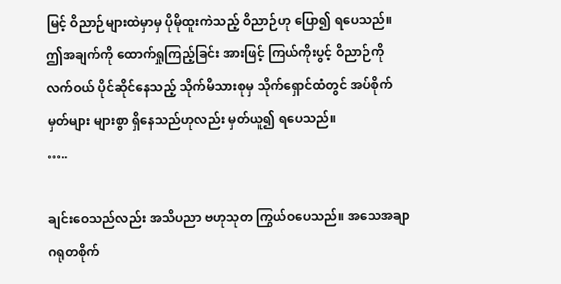မြင့် ဝိညာဉ်များထဲမှာမှ ပိုမိုထူးကဲသည့် ဝိညာဉ်ဟု ပြော၍ ရပေသည်။ ဤအချက်ကို ထောက်ရှုကြည့်ခြင်း အားဖြင့် ကြယ်ကိုးပွင့် ဝိညာဉ်ကို လက်ဝယ် ပိုင်ဆိုင်နေသည့် သိုက်မိသားစုမှ သိုက်ရှောင်ထံတွင် အပ်စိုက်မှတ်များ များစွာ ရှိနေသည်ဟုလည်း မှတ်ယူ၍ ရပေသည်။
…..

ချင်းဝေသည်လည်း အသိပညာ ဗဟုသုတ ကြွယ်ဝပေသည်။ အသေအချာ ဂရုတစိုက်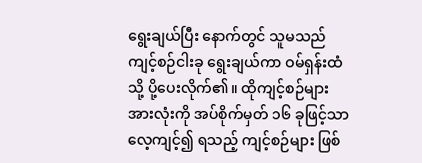ရွေးချယ်ပြီး နောက်တွင် သူမသည် ကျင့်စဉ်ငါးခု ရွေးချယ်ကာ ဝမ်ရှန်းထံသို့ ပို့ပေးလိုက်၏။ ထိုကျင့်စဉ်များ အားလုံးကို အပ်စိုက်မှတ် ၁၆ ခုဖြင့်သာ လေ့ကျင့်၍ ရသည့် ကျင့်စဉ်များ ဖြစ်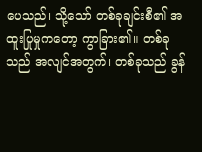ပေသည်၊ သို့သော် တစ်ခုချင်းစီ၏ အထူးပြုမှုကတော့ ကွာခြား၏။ တစ်ခုသည် အလျင်အတွက်၊ တစ်ခုသည် ခွန်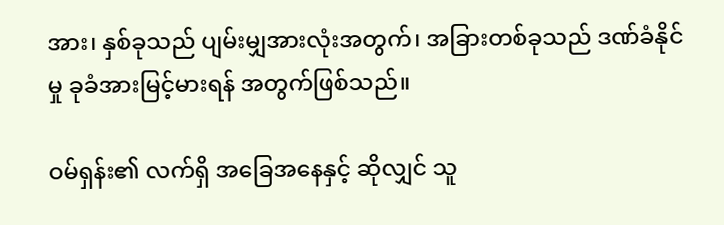အား၊ နှစ်ခုသည် ပျမ်းမျှအားလုံးအတွက်၊ အခြားတစ်ခုသည် ဒဏ်ခံနိုင်မှု ခုခံအားမြင့်မားရန် အတွက်ဖြစ်သည်။

ဝမ်ရှန်း၏ လက်ရှိ အခြေအနေနှင့် ဆိုလျှင် သူ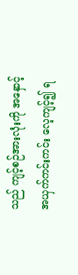သည် ကျင့်စဉ်အားလုံးကို အနှောင့်အယှက်ကင်းကင်း လေ့ကျင့်၍ ရ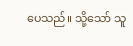ပေသည်။ သို့သော် သူ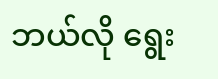ဘယ်လို ရွေး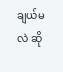ချယ်မလဲ ဆို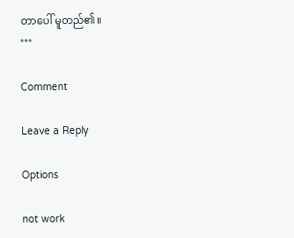တာပေါ် မူတည်၏။
***

Comment

Leave a Reply

Options

not work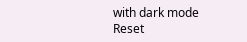with dark mode
Reset